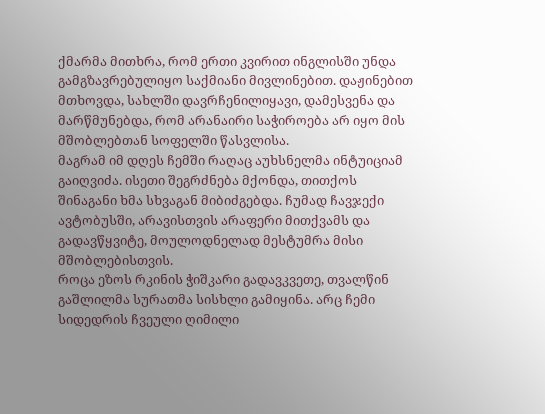ქმარმა მითხრა, რომ ერთი კვირით ინგლისში უნდა გამგზავრებულიყო საქმიანი მივლინებით. დაჟინებით მთხოვდა, სახლში დავრჩენილიყავი, დამესვენა და მარწმუნებდა, რომ არანაირი საჭიროება არ იყო მის მშობლებთან სოფელში წასვლისა.
მაგრამ იმ დღეს ჩემში რაღაც აუხსნელმა ინტუიციამ გაიღვიძა. ისეთი შეგრძნება მქონდა, თითქოს შინაგანი ხმა სხვაგან მიბიძგებდა. ჩუმად ჩავჯექი ავტობუსში, არავისთვის არაფერი მითქვამს და გადავწყვიტე, მოულოდნელად მესტუმრა მისი მშობლებისთვის.
როცა ეზოს რკინის ჭიშკარი გადავკვეთე, თვალწინ გაშლილმა სურათმა სისხლი გამიყინა. არც ჩემი სიდედრის ჩვეული ღიმილი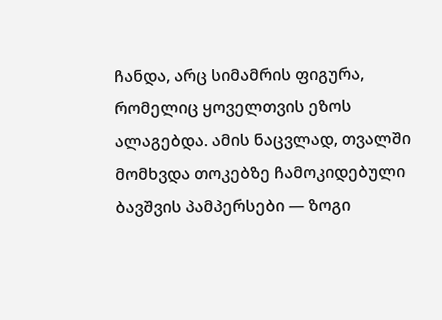ჩანდა, არც სიმამრის ფიგურა, რომელიც ყოველთვის ეზოს ალაგებდა. ამის ნაცვლად, თვალში მომხვდა თოკებზე ჩამოკიდებული ბავშვის პამპერსები — ზოგი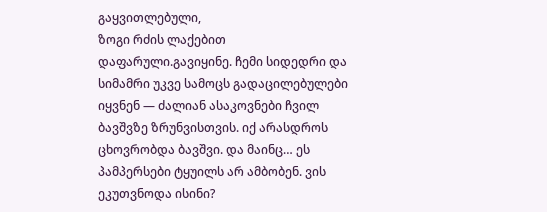გაყვითლებული,
ზოგი რძის ლაქებით დაფარული.გავიყინე. ჩემი სიდედრი და სიმამრი უკვე სამოცს გადაცილებულები იყვნენ — ძალიან ასაკოვნები ჩვილ ბავშვზე ზრუნვისთვის. იქ არასდროს ცხოვრობდა ბავშვი. და მაინც… ეს პამპერსები ტყუილს არ ამბობენ. ვის ეკუთვნოდა ისინი?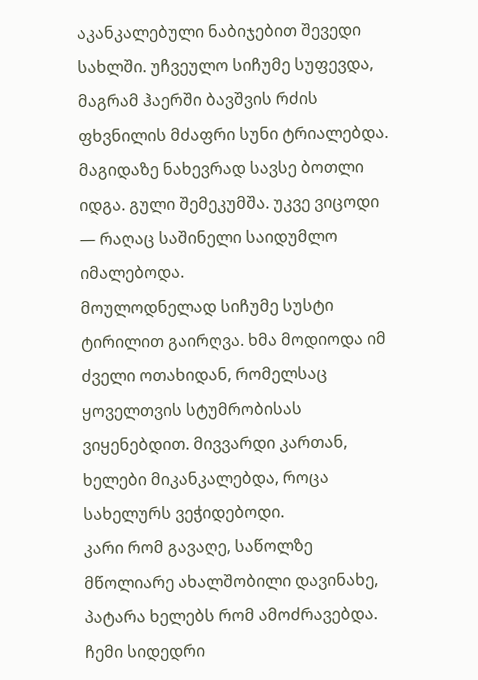აკანკალებული ნაბიჯებით შევედი სახლში. უჩვეულო სიჩუმე სუფევდა, მაგრამ ჰაერში ბავშვის რძის ფხვნილის მძაფრი სუნი ტრიალებდა. მაგიდაზე ნახევრად სავსე ბოთლი იდგა. გული შემეკუმშა. უკვე ვიცოდი — რაღაც საშინელი საიდუმლო იმალებოდა.
მოულოდნელად სიჩუმე სუსტი ტირილით გაირღვა. ხმა მოდიოდა იმ ძველი ოთახიდან, რომელსაც ყოველთვის სტუმრობისას ვიყენებდით. მივვარდი კართან, ხელები მიკანკალებდა, როცა სახელურს ვეჭიდებოდი.
კარი რომ გავაღე, საწოლზე მწოლიარე ახალშობილი დავინახე, პატარა ხელებს რომ ამოძრავებდა. ჩემი სიდედრი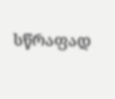სწრაფად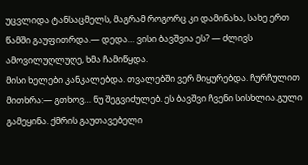უცვლიდა ტანსაცმელს, მაგრამ როგორც კი დამინახა, სახე ერთ წამში გაუფითრდა.— დედა… ვისი ბავშვია ეს? — ძლივს ამოვილუღლუღე, ხმა ჩამიწყდა.
მისი ხელები კანკალებდა. თვალებში ვერ მიყურებდა. ჩურჩულით მითხრა:— გთხოვ… ნუ შეგვიძულებ. ეს ბავშვი ჩვენი სისხლია.გული გამეყინა. ქმრის გაუთავებელი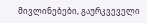მივლინებები, გაურკვეველი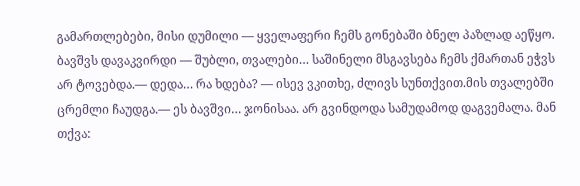გამართლებები, მისი დუმილი — ყველაფერი ჩემს გონებაში ბნელ პაზლად აეწყო.
ბავშვს დავაკვირდი — შუბლი, თვალები… საშინელი მსგავსება ჩემს ქმართან ეჭვს არ ტოვებდა.— დედა… რა ხდება? — ისევ ვკითხე, ძლივს სუნთქვით.მის თვალებში ცრემლი ჩაუდგა.— ეს ბავშვი… ჯონისაა. არ გვინდოდა სამუდამოდ დაგვემალა. მან თქვა: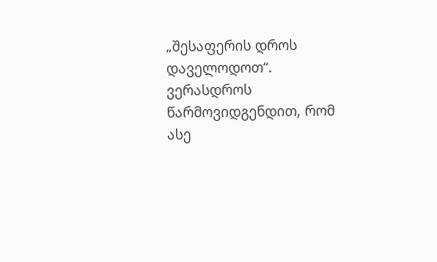„შესაფერის დროს დაველოდოთ“. ვერასდროს წარმოვიდგენდით, რომ ასე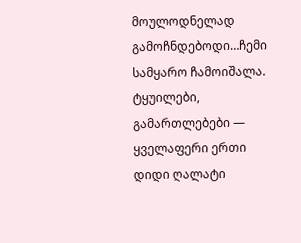მოულოდნელად გამოჩნდებოდი…ჩემი სამყარო ჩამოიშალა. ტყუილები, გამართლებები — ყველაფერი ერთი დიდი ღალატი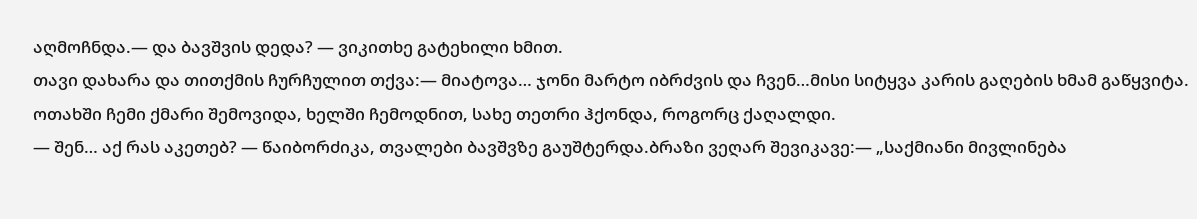აღმოჩნდა.— და ბავშვის დედა? — ვიკითხე გატეხილი ხმით.
თავი დახარა და თითქმის ჩურჩულით თქვა:— მიატოვა… ჯონი მარტო იბრძვის და ჩვენ…მისი სიტყვა კარის გაღების ხმამ გაწყვიტა. ოთახში ჩემი ქმარი შემოვიდა, ხელში ჩემოდნით, სახე თეთრი ჰქონდა, როგორც ქაღალდი.
— შენ… აქ რას აკეთებ? — წაიბორძიკა, თვალები ბავშვზე გაუშტერდა.ბრაზი ვეღარ შევიკავე:— „საქმიანი მივლინება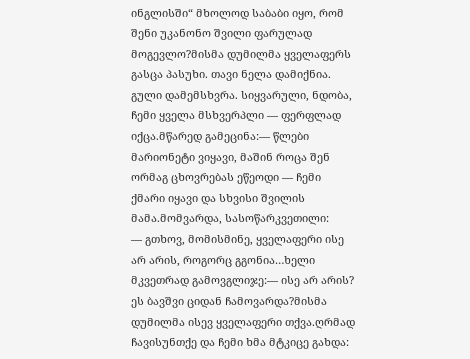ინგლისში“ მხოლოდ საბაბი იყო, რომ შენი უკანონო შვილი ფარულად მოგევლო?მისმა დუმილმა ყველაფერს გასცა პასუხი. თავი ნელა დამიქნია.
გული დამემსხვრა. სიყვარული, ნდობა, ჩემი ყველა მსხვერპლი — ფერფლად იქცა.მწარედ გამეცინა:— წლები მარიონეტი ვიყავი, მაშინ როცა შენ ორმაგ ცხოვრებას ეწეოდი — ჩემი ქმარი იყავი და სხვისი შვილის მამა.მომვარდა, სასოწარკვეთილი:
— გთხოვ, მომისმინე, ყველაფერი ისე არ არის, როგორც გგონია…ხელი მკვეთრად გამოვგლიჯე:— ისე არ არის? ეს ბავშვი ციდან ჩამოვარდა?მისმა დუმილმა ისევ ყველაფერი თქვა.ღრმად ჩავისუნთქე და ჩემი ხმა მტკიცე გახდა: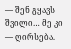— შენ გყავს შვილი… მე კი — ღირსება.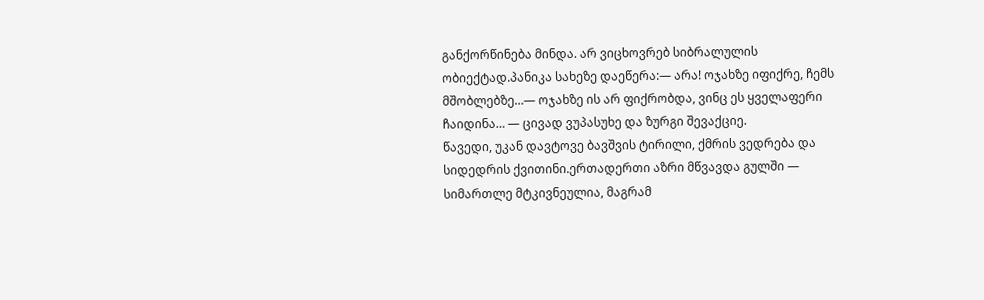განქორწინება მინდა. არ ვიცხოვრებ სიბრალულის ობიექტად.პანიკა სახეზე დაეწერა:— არა! ოჯახზე იფიქრე, ჩემს მშობლებზე…— ოჯახზე ის არ ფიქრობდა, ვინც ეს ყველაფერი ჩაიდინა… — ცივად ვუპასუხე და ზურგი შევაქციე.
წავედი, უკან დავტოვე ბავშვის ტირილი, ქმრის ვედრება და სიდედრის ქვითინი.ერთადერთი აზრი მწვავდა გულში — სიმართლე მტკივნეულია, მაგრამ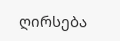ღირსება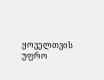ყოველთვის უფრო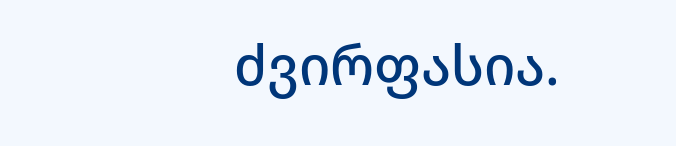ძვირფასია.